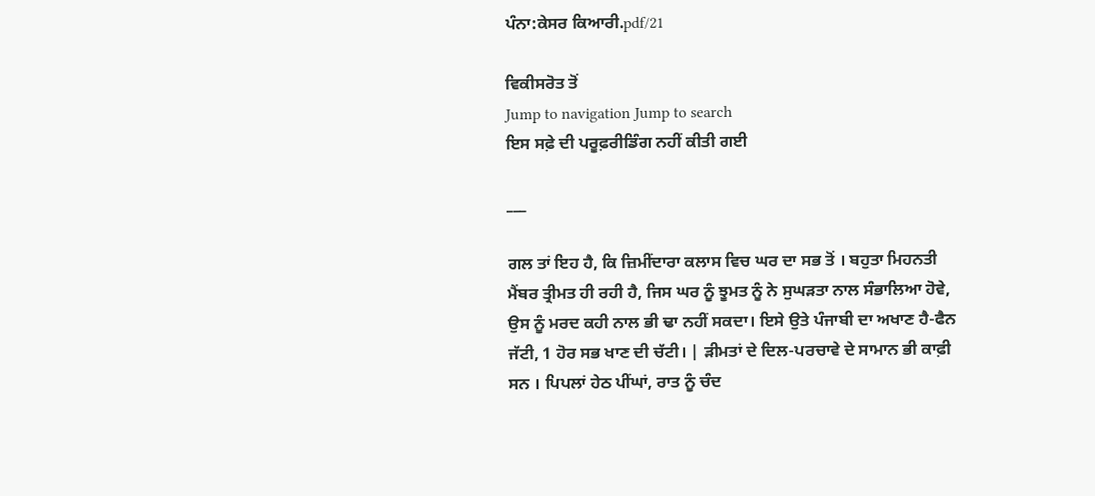ਪੰਨਾ:ਕੇਸਰ ਕਿਆਰੀ.pdf/21

ਵਿਕੀਸਰੋਤ ਤੋਂ
Jump to navigation Jump to search
ਇਸ ਸਫ਼ੇ ਦੀ ਪਰੂਫ਼ਰੀਡਿੰਗ ਨਹੀਂ ਕੀਤੀ ਗਈ

___

ਗਲ ਤਾਂ ਇਹ ਹੈ, ਕਿ ਜ਼ਿਮੀਂਦਾਰਾ ਕਲਾਸ ਵਿਚ ਘਰ ਦਾ ਸਭ ਤੋਂ । ਬਹੁਤਾ ਮਿਹਨਤੀ ਮੈਂਬਰ ਤ੍ਰੀਮਤ ਹੀ ਰਹੀ ਹੈ, ਜਿਸ ਘਰ ਨੂੰ ਝੂਮਤ ਨੂੰ ਨੇ ਸੁਘੜਤਾ ਨਾਲ ਸੰਭਾਲਿਆ ਹੋਵੇ, ਉਸ ਨੂੰ ਮਰਦ ਕਹੀ ਨਾਲ ਭੀ ਢਾ ਨਹੀਂ ਸਕਦਾ। ਇਸੇ ਉਤੇ ਪੰਜਾਬੀ ਦਾ ਅਖਾਣ ਹੈ-ਫੈਨ ਜੱਟੀ, 1 ਹੋਰ ਸਭ ਖਾਣ ਦੀ ਚੱਟੀ। | ੜੀਮਤਾਂ ਦੇ ਦਿਲ-ਪਰਚਾਵੇ ਦੇ ਸਾਮਾਨ ਭੀ ਕਾਫ਼ੀ ਸਨ । ਪਿਪਲਾਂ ਹੇਠ ਪੀਂਘਾਂ, ਰਾਤ ਨੂੰ ਚੰਦ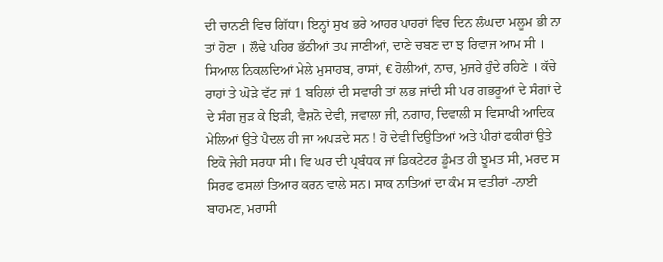ਦੀ ਚਾਨਣੀ ਵਿਚ ਗਿੱਧਾ। ਇਨ੍ਹਾਂ ਸੁਖ ਭਰੇ ਆਹਰ ਪਾਹਰਾਂ ਵਿਚ ਦਿਨ ਲੰਘਦਾ ਮਲੂਮ ਭੀ ਨਾ ਤਾਂ ਹੋਣਾ । ਲੌਢੇ ਪਹਿਰ ਭੱਠੀਆਂ ਤਪ ਜਾਣੀਆਂ, ਦਾਣੇ ਚਬਣ ਦਾ ਝ ਰਿਵਾਜ ਆਮ ਸੀ । ਸਿਆਲ ਨਿਕਲਦਿਆਂ ਮੇਲੇ ਮੁਸਾਹਬ, ਰਾਸਾਂ, € ਹੋਲੀਆਂ, ਨਾਚ, ਮੁਜਰੇ ਹੁੰਦੇ ਰਹਿਣੇ । ਕੱਚੇ ਰਾਹਾਂ ਤੇ ਘੋੜੇ ਵੱਟ ਜਾਂ 1 ਬਹਿਲਾਂ ਦੀ ਸਵਾਰੀ ਤਾਂ ਲਭ ਜਾਂਦੀ ਸੀ ਪਰ ਗਭਰੂਆਂ ਦੇ ਸੰਗਾਂ ਦੇ ਦੇ ਸੰਗ ਜੁੜ ਕੇ ਝਿੜੀ, ਵੈਸ਼ਨੋ ਦੇਵੀ, ਜਵਾਲਾ ਜੀ, ਨਗਾਹ, ਦਿਵਾਲੀ ਸ ਵਿਸਾਖੀ ਆਦਿਕ ਮੇਲਿਆਂ ਉਤੇ ਪੈਦਲ ਹੀ ਜਾ ਅਪੜਦੇ ਸਨ ! ਹੋ ਦੇਵੀ ਦਿਉਤਿਆਂ ਅਤੇ ਪੀਰਾਂ ਫਕੀਰਾਂ ਉਤੇ ਇਕੋ ਜੇਹੀ ਸਰਧਾ ਸੀ। ਵਿ ਘਰ ਦੀ ਪ੍ਰਬੰਧਕ ਜਾਂ ਡਿਕਟੇਟਰ ਡੂੰਮਤ ਹੀ ਝੂਮਤ ਸੀ, ਮਰਦ ਸ ਸਿਰਫ ਫਸਲਾਂ ਤਿਆਰ ਕਰਨ ਵਾਲੇ ਸਨ। ਸਾਕ ਨਾਤਿਆਂ ਦਾ ਕੰਮ ਸ ਵਤੀਰਾਂ -ਨਾਈ ਬਾਹਮਣ, ਮਰਾਸੀ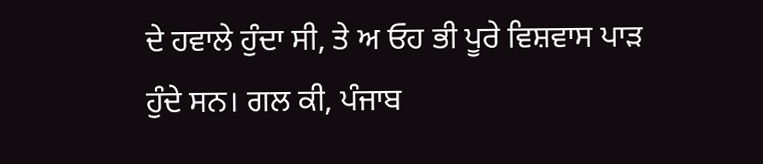ਦੇ ਹਵਾਲੇ ਹੁੰਦਾ ਸੀ, ਤੇ ਅ ਓਹ ਭੀ ਪੂਰੇ ਵਿਸ਼ਵਾਸ ਪਾੜ ਹੁੰਦੇ ਸਨ। ਗਲ ਕੀ, ਪੰਜਾਬ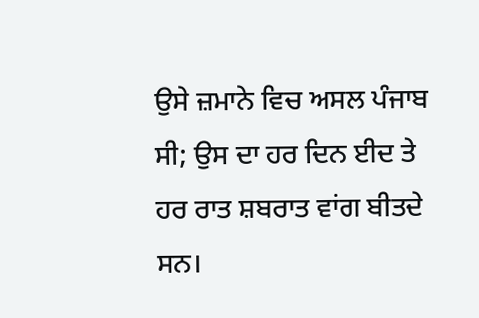ਉਸੇ ਜ਼ਮਾਨੇ ਵਿਚ ਅਸਲ ਪੰਜਾਬ ਸੀ; ਉਸ ਦਾ ਹਰ ਦਿਨ ਈਦ ਤੇ ਹਰ ਰਾਤ ਸ਼ਬਰਾਤ ਵਾਂਗ ਬੀਤਦੇ ਸਨ।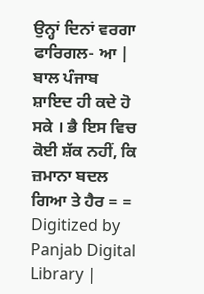ਉਨ੍ਹਾਂ ਦਿਨਾਂ ਵਰਗਾ ਫਾਰਿਗਲ- ਆ | ਬਾਲ ਪੰਜਾਬ ਸ਼ਾਇਦ ਹੀ ਕਦੇ ਹੋ ਸਕੇ । ਭੈ ਇਸ ਵਿਚ ਕੋਈ ਸ਼ੱਕ ਨਹੀਂ, ਕਿ ਜ਼ਮਾਨਾ ਬਦਲ ਗਿਆ ਤੇ ਹੈਰ = = Digitized by Panjab Digital Library |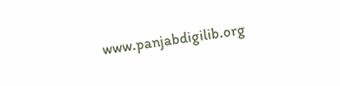www.panjabdigilib.org